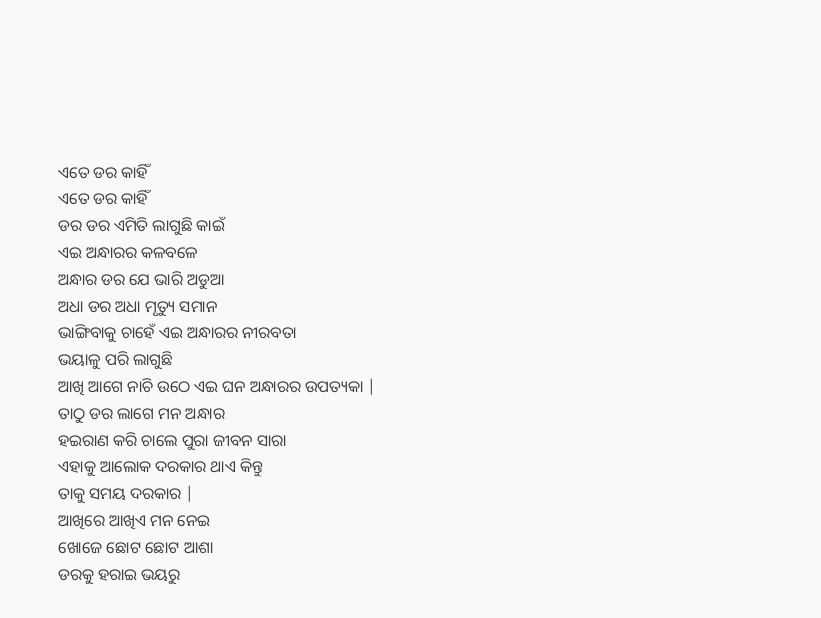ଏତେ ଡର କାହିଁ
ଏତେ ଡର କାହିଁ
ଡର ଡର ଏମିତି ଲାଗୁଛି କାଇଁ
ଏଇ ଅନ୍ଧାରର କଳବଳେ
ଅନ୍ଧାର ଡର ଯେ ଭାରି ଅଡୁଆ
ଅଧା ଡର ଅଧା ମୃତ୍ୟୁ ସମାନ
ଭାଙ୍ଗିବାକୁ ଚାହେଁ ଏଇ ଅନ୍ଧାରର ନୀରବତା
ଭୟାଳୁ ପରି ଲାଗୁଛି
ଆଖି ଆଗେ ନାଚି ଉଠେ ଏଇ ଘନ ଅନ୍ଧାରର ଉପତ୍ୟକା |
ତାଠୁ ଡର ଲାଗେ ମନ ଅନ୍ଧାର
ହଇରାଣ କରି ଚାଲେ ପୁରା ଜୀବନ ସାରା
ଏହାକୁ ଆଲୋକ ଦରକାର ଥାଏ କିନ୍ତୁ
ତାକୁ ସମୟ ଦରକାର |
ଆଖିରେ ଆଖିଏ ମନ ନେଇ
ଖୋଜେ ଛୋଟ ଛୋଟ ଆଶା
ଡରକୁ ହରାଇ ଭୟରୁ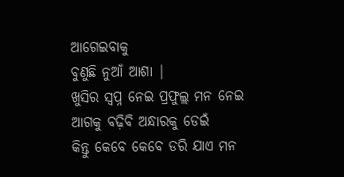ଆଗେଇବାକୁ
ବୁଣୁଛି ନୁଆଁ ଆଶା |
ଖୁସିର ସ୍ୱପ୍ନ ନେଇ ପ୍ରଫୁଲ୍ଲ ମନ ନେଇ
ଆଗକୁ ବଢ଼ିବି ଅନ୍ଧାରକୁ ଡେଇଁ
କିନ୍ତୁ କେବେ କେବେ ଡରି ଯାଏ ମନ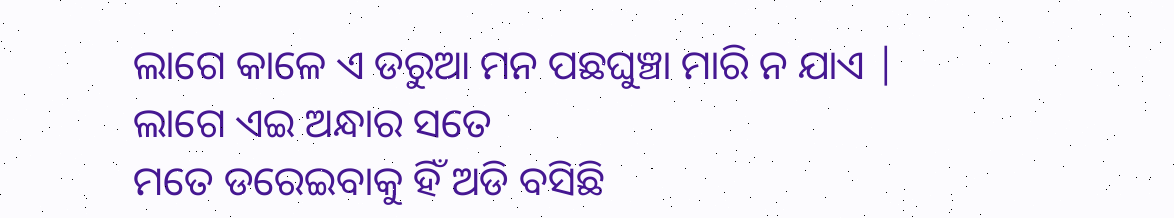ଲାଗେ କାଳେ ଏ ଡରୁଆ ମନ ପଛଘୁଞ୍ଚା ମାରି ନ ଯାଏ |
ଲାଗେ ଏଇ ଅନ୍ଧାର ସତେ
ମତେ ଡରେଇବାକୁ ହିଁ ଅଡି ବସିଛି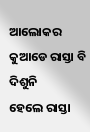ଆଲୋକର କୁଆଡେ ରାସ୍ତା ବି ଦିଶୁନି
ହେଲେ ରାସ୍ତା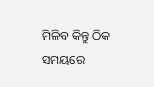ମିଳିବ କିନ୍ତୁ ଠିକ ସମୟରେ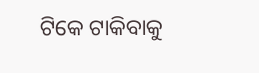ଟିକେ ଟାକିବାକୁ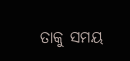ତାକୁ ସମୟ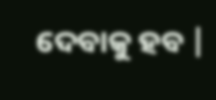ଦେବାକୁ ହବ |